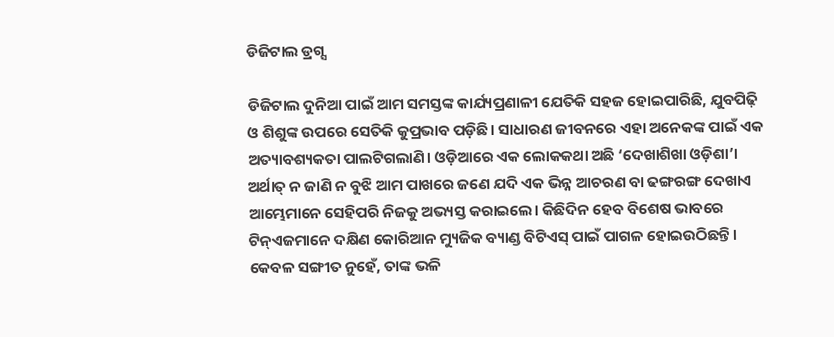ଡିଜିଟାଲ ଡ୍ରଗ୍ସ

ଡିଜିଟାଲ ଦୁନିଆ ପାଇଁ ଆମ ସମସ୍ତଙ୍କ କାର୍ଯ୍ୟପ୍ରଣାଳୀ ଯେତିକି ସହଜ ହୋଇପାରିଛି, ଯୁବପିଢ଼ି ଓ ଶିଶୁଙ୍କ ଉପରେ ସେତିକି କୁପ୍ରଭାବ ପଡ଼ିଛି। ସାଧାରଣ ଜୀବନରେ ଏହା ଅନେକଙ୍କ ପାଇଁ ଏକ ଅତ୍ୟାବଶ୍ୟକତା ପାଲଟିଗଲାଣି। ଓଡ଼ିଆରେ ଏକ ଲୋକକଥା ଅଛି ‘ଦେଖାଶିଖା ଓଡ଼ିଶା’। ଅର୍ଥାତ୍‌ ନ ଜାଣି ନ ବୁଝି ଆମ ପାଖରେ ଜଣେ ଯଦି ଏକ ଭିନ୍ନ ଆଚରଣ ବା ଢଙ୍ଗରଙ୍ଗ ଦେଖାଏ ଆମ୍ଭେମାନେ ସେହିପରି ନିଜକୁ ଅଭ୍ୟସ୍ତ କରାଇଲେ। କିଛିଦିନ ହେବ ବିଶେଷ ଭାବରେ ଟିନ୍‌ଏଜମାନେ ଦକ୍ଷିଣ କୋରିଆନ ମ୍ୟୁଜିକ ବ୍ୟାଣ୍ଡ ବିଟିଏସ୍‌ ପାଇଁ ପାଗଳ ହୋଇଉଠିଛନ୍ତି। କେବଳ ସଙ୍ଗୀତ ନୁହେଁ, ତାଙ୍କ ଭଳି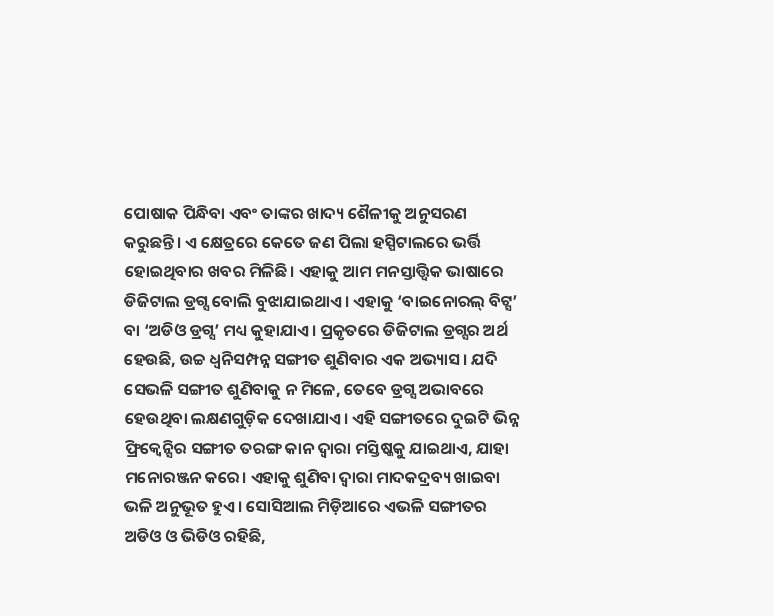ପୋଷାକ ପିନ୍ଧିବା ଏବଂ ତାଙ୍କର ଖାଦ୍ୟ ଶୈଳୀକୁ ଅନୁସରଣ କରୁଛନ୍ତି। ଏ କ୍ଷେତ୍ରରେ କେତେ ଜଣ ପିଲା ହସ୍ପିଟାଲରେ ଭର୍ତ୍ତି ହୋଇଥିବାର ଖବର ମିଳିଛି। ଏହାକୁ ଆମ ମନସ୍ତାତ୍ତ୍ୱିକ ଭାଷାରେ ଡିଜିଟାଲ ଡ୍ରଗ୍ସ ବୋଲି ବୁଝାଯାଇଥାଏ। ଏହାକୁ ‘ବାଇନୋରଲ୍‌ ବିଟ୍ସ’ ବା ‘ଅଡିଓ ଡ୍ରଗ୍ସ’ ମଧ୍ୟ କୁହାଯାଏ। ପ୍ରକୃତରେ ଡିଜିଟାଲ ଡ୍ରଗ୍ସର ଅର୍ଥ ହେଉଛି, ଉଚ୍ଚ ଧ୍ୱନିସମ୍ପନ୍ନ ସଙ୍ଗୀତ ଶୁଣିବାର ଏକ ଅଭ୍ୟାସ। ଯଦି ସେଭଳି ସଙ୍ଗୀତ ଶୁଣିବାକୁ ନ ମିଳେ, ତେବେ ଡ୍ରଗ୍ସ ଅଭାବରେ ହେଉଥିବା ଲକ୍ଷଣଗୁଡ଼ିକ ଦେଖାଯାଏ। ଏହି ସଙ୍ଗୀତରେ ଦୁଇଟି ଭିନ୍ନ ଫ୍ରିକ୍ୱେନ୍ସିର ସଙ୍ଗୀତ ତରଙ୍ଗ କାନ ଦ୍ୱାରା ମସ୍ତିଷ୍କକୁ ଯାଇଥାଏ, ଯାହା ମନୋରଞ୍ଜନ କରେ। ଏହାକୁ ଶୁଣିବା ଦ୍ୱାରା ମାଦକଦ୍ରବ୍ୟ ଖାଇବା ଭଳି ଅନୁଭୂତ ହୁଏ। ସୋସିଆଲ ମିଡ଼ିଆରେ ଏଭଳି ସଙ୍ଗୀତର ଅଡିଓ ଓ ଭିଡିଓ ରହିଛି,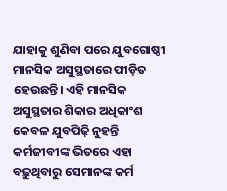ଯାହାକୁ ଶୁଣିବା ପରେ ଯୁବଗୋଷ୍ଠୀ ମାନସିକ ଅସୁସ୍ଥତାରେ ପୀଡ଼ିତ ହେଉଛନ୍ତି। ଏହି ମାନସିକ ଅସୁସ୍ଥତାର ଶିକାର ଅଧିକାଂଶ କେବଳ ଯୁବପିଢ଼ି ନୁହନ୍ତି କର୍ମଜୀବୀଙ୍କ ଭିତରେ ଏହା ବଢ଼ୁଥିବାରୁ ସେମାନଙ୍କ କର୍ମ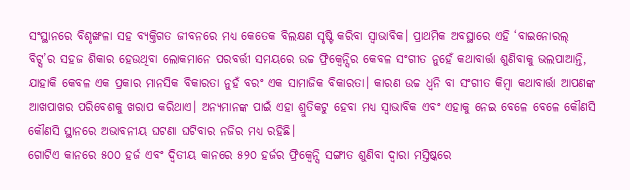ସଂସ୍ଥାନରେ ବିଶୃଙ୍ଖଳା ସହ ବ୍ୟକ୍ତିଗତ ଜୀବନରେ ମଧ୍ୟ କେତେକ ବିଲକ୍ଷଣ ସୃଷ୍ଟି କରିବା ସ୍ବାଭାବିକ। ପ୍ରାଥମିକ ଅବସ୍ଥାରେ ଏହି ‘ବାଇନୋରଲ୍‌ ବିଟ୍ସ’ର ସହଜ ଶିକାର ହେଉଥିବା ଲୋକମାନେ ପରବର୍ତ୍ତୀ ସମୟରେ ଉଚ୍ଚ ଫ୍ରିକ୍ୱେନ୍ସିର କେବଳ ସଂଗୀତ ନୁହେଁ କଥାବାର୍ତ୍ତା ଶୁଣିବାକୁ ଭଲପାଆନ୍ତି, ଯାହାକି କେବଳ ଏକ ପ୍ରକାର ମାନସିକ ବିକାରତା ନୁହଁ ବରଂ ଏକ ସାମାଜିକ ବିକାରତା। କାରଣ ଉଚ୍ଚ ଧ୍ୱନି ବା ସଂଗୀତ କିମ୍ବା କଥାବାର୍ତ୍ତା ଆପଣଙ୍କ ଆଖପାଖର ପରିବେଶକୁ ଖରାପ କରିଥାଏ। ଅନ୍ୟମାନଙ୍କ ପାଇଁ ଏହା ଶ୍ରୁତିକଟୁ ହେବା ମଧ୍ୟ ସ୍ବାଭାବିକ ଏବଂ ଏହାକୁ ନେଇ ବେଳେ ବେଳେ କୌଣସି କୌଣସି ସ୍ଥାନରେ ଅଭାବନୀୟ ଘଟଣା ଘଟିବାର ନଜିର ମଧ୍ୟ ରହିଛି।
ଗୋଟିଏ କାନରେ ୫୦୦ ହର୍ଜ ଏବଂ ଦ୍ୱିତୀୟ କାନରେ ୫୨୦ ହର୍ଜର ଫ୍ରିକ୍ୱେନ୍ସି ସଙ୍ଗୀତ ଶୁଣିବା ଦ୍ୱାରା ମସ୍ତିଷ୍କରେ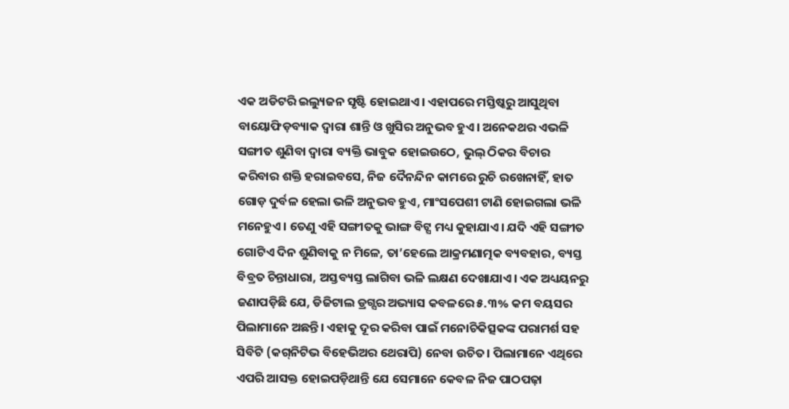ଏକ ଅଡିଟରି ଇଲ୍ୟୁଜନ ସୃଷ୍ଟି ହୋଇଥାଏ। ଏହାପରେ ମସ୍ତିଷ୍କରୁ ଆସୁଥିବା ବାୟୋଫିଡ଼ବ୍ୟାକ ଦ୍ୱାରା ଶାନ୍ତି ଓ ଖୁସିର ଅନୁଭବ ହୁଏ। ଅନେକଥର ଏଭଳି ସଙ୍ଗୀତ ଶୁଣିବା ଦ୍ୱାରା ବ୍ୟକ୍ତି ଭାବୁକ ହୋଇଉଠେ, ଭୁଲ୍‌ ଠିକର ବିଚାର କରିବାର ଶକ୍ତି ହରାଇବସେ, ନିଜ ଦୈନନ୍ଦିନ କାମରେ ରୁଚି ରଖେନାହିଁ, ହାତ ଗୋଡ଼ ଦୁର୍ବଳ ହେଲା ଭଳି ଅନୁଭବ ହୁଏ, ମାଂସପେଶୀ ଟାଣି ହୋଇଗଲା ଭଳି ମନେହୁଏ। ତେଣୁ ଏହି ସଙ୍ଗୀତକୁ ଭାଙ୍ଗ ବିଟ୍ସ ମଧ୍ୟ କୁହାଯାଏ। ଯଦି ଏହି ସଙ୍ଗୀତ ଗୋଟିଏ ଦିନ ଶୁଣିବାକୁ ନ ମିଳେ, ତା’ହେଲେ ଆକ୍ରମଣାତ୍ମକ ବ୍ୟବହାର, ବ୍ୟସ୍ତ ବିବ୍ରତ ଚିନ୍ତାଧାରା, ଅସ୍ତବ୍ୟସ୍ତ ଲାଗିବା ଭଳି ଲକ୍ଷଣ ଦେଖାଯାଏ। ଏକ ଅଧ୍ୟୟନରୁ ଜଣାପଡ଼ିଛି ଯେ, ଡିଜିଟାଲ ଡ୍ରଗ୍ସର ଅଭ୍ୟାସ କବଳରେ ୫.୩% କମ ବୟସର ପିଲାମାନେ ଅଛନ୍ତି। ଏହାକୁ ଦୂର କରିବା ପାଇଁ ମନୋଚିକିତ୍ସକଙ୍କ ପରାମର୍ଶ ସହ ସିବିଟି (କଗ୍‌ନିଟିଭ ବିହେଭିଅର ଥେରାପି) ନେବା ଉଚିତ। ପିଲାମାନେ ଏଥିରେ ଏପରି ଆସକ୍ତ ହୋଇପଡ଼ିଥାନ୍ତି ଯେ ସେମାନେ କେବଳ ନିଜ ପାଠପଢ଼ା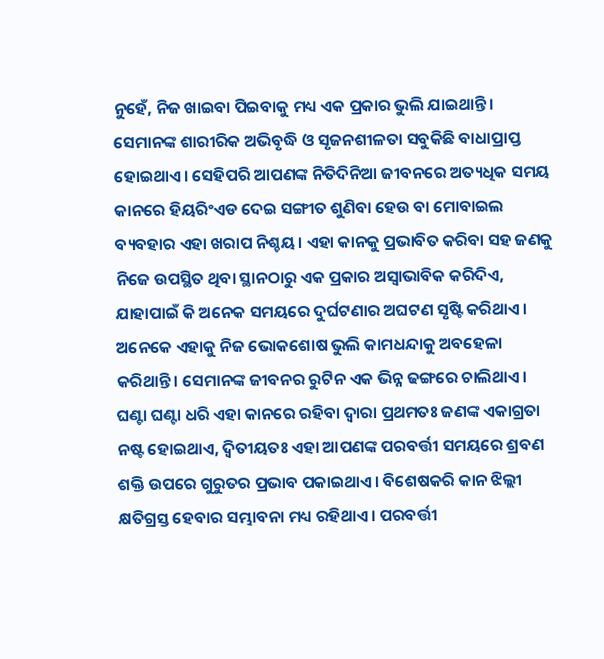ନୁହେଁ, ନିଜ ଖାଇବା ପିଇବାକୁ ମଧ୍ୟ ଏକ ପ୍ରକାର ଭୁଲି ଯାଇଥାନ୍ତି। ସେମାନଙ୍କ ଶାରୀରିକ ଅଭିବୃଦ୍ଧି ଓ ସୃଜନଶୀଳତା ସବୁକିଛି ବାଧାପ୍ରାପ୍ତ ହୋଇଥାଏ। ସେହିପରି ଆପଣଙ୍କ ନିତିଦିନିଆ ଜୀବନରେ ଅତ୍ୟଧିକ ସମୟ କାନରେ ହିୟରିଂଏଡ ଦେଇ ସଙ୍ଗୀତ ଶୁଣିବା ହେଉ ବା ମୋବାଇଲ ବ୍ୟବହାର ଏହା ଖରାପ ନିଶ୍ଚୟ। ଏହା କାନକୁ ପ୍ରଭାବିତ କରିବା ସହ ଜଣକୁ ନିଜେ ଉପସ୍ଥିତ ଥିବା ସ୍ଥାନଠାରୁ ଏକ ପ୍ରକାର ଅସ୍ବାଭାବିକ କରିଦିଏ, ଯାହାପାଇଁ କି ଅନେକ ସମୟରେ ଦୁର୍ଘଟଣାର ଅଘଟଣ ସୃଷ୍ଟି କରିଥାଏ। ଅନେକେ ଏହାକୁ ନିଜ ଭୋକଶୋଷ ଭୁଲି କାମଧନ୍ଦାକୁ ଅବହେଳା କରିଥାନ୍ତି। ସେମାନଙ୍କ ଜୀବନର ରୁଟିନ ଏକ ଭିନ୍ନ ଢଙ୍ଗରେ ଚାଲିଥାଏ। ଘଣ୍ଟା ଘଣ୍ଟା ଧରି ଏହା କାନରେ ରହିବା ଦ୍ୱାରା ପ୍ରଥମତଃ ଜଣଙ୍କ ଏକାଗ୍ରତା ନଷ୍ଟ ହୋଇଥାଏ, ଦ୍ୱିତୀୟତଃ ଏହା ଆପଣଙ୍କ ପରବର୍ତ୍ତୀ ସମୟରେ ଶ୍ରବଣ ଶକ୍ତି ଉପରେ ଗୁରୁତର ପ୍ରଭାବ ପକାଇଥାଏ। ବିଶେଷକରି କାନ ଝିଲ୍ଲୀ କ୍ଷତିଗ୍ରସ୍ତ ହେବାର ସମ୍ଭାବନା ମଧ୍ୟ ରହିଥାଏ। ପରବର୍ତ୍ତୀ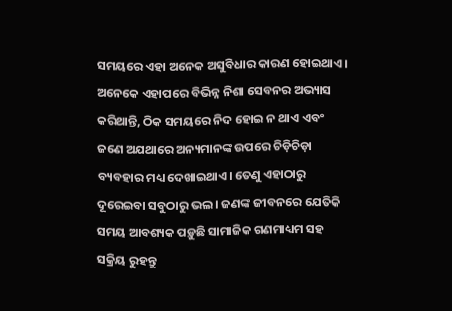ସମୟରେ ଏହା ଅନେକ ଅସୁବିଧାର କାରଣ ହୋଇଥାଏ। ଅନେକେ ଏହାପରେ ବିଭିନ୍ନ ନିଶା ସେବନର ଅଭ୍ୟାସ କରିଥାନ୍ତି, ଠିକ ସମୟରେ ନିଦ ହୋଇ ନ ଥାଏ ଏବଂ ଜଣେ ଅଯଥାରେ ଅନ୍ୟମାନଙ୍କ ଉପରେ ଚିଡ଼ିଚିଡ଼ା ବ୍ୟବହାର ମଧ୍ୟ ଦେଖାଇଥାଏ। ତେଣୁ ଏହାଠାରୁ ଦୂରେଇବା ସବୁଠାରୁ ଭଲ। ଜଣଙ୍କ ଜୀବନରେ ଯେତିକି ସମୟ ଆବଶ୍ୟକ ପଡ଼ୁଛି ସାମାଜିକ ଗଣମାଧ୍ୟମ ସହ ସକ୍ରିୟ ରୁହନ୍ତୁ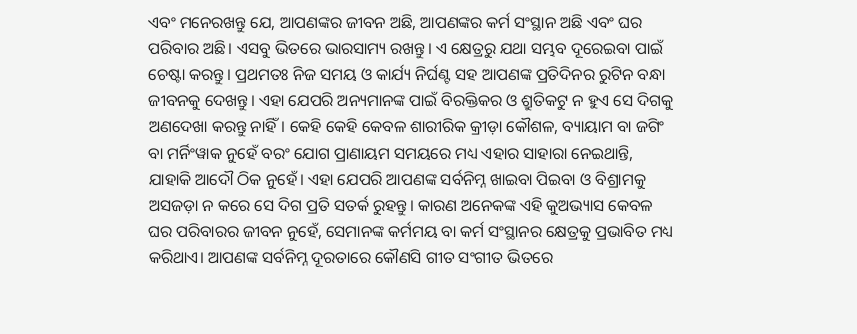ଏବଂ ମନେରଖନ୍ତୁ ଯେ, ଆପଣଙ୍କର ଜୀବନ ଅଛି, ଆପଣଙ୍କର କର୍ମ ସଂସ୍ଥାନ ଅଛି ଏବଂ ଘର ପରିବାର ଅଛି। ଏସବୁ ଭିତରେ ଭାରସାମ୍ୟ ରଖନ୍ତୁ। ଏ କ୍ଷେତ୍ରରୁ ଯଥା ସମ୍ଭବ ଦୂରେଇବା ପାଇଁ ଚେଷ୍ଟା କରନ୍ତୁ। ପ୍ରଥମତଃ ନିଜ ସମୟ ଓ କାର୍ଯ୍ୟ ନିର୍ଘଣ୍ଟ ସହ ଆପଣଙ୍କ ପ୍ରତିଦିନର ରୁଟିନ ବନ୍ଧା ଜୀବନକୁ ଦେଖନ୍ତୁ। ଏହା ଯେପରି ଅନ୍ୟମାନଙ୍କ ପାଇଁ ବିରକ୍ତିକର ଓ ଶ୍ରୁତିକଟୁ ନ ହୁଏ ସେ ଦିଗକୁ ଅଣଦେଖା କରନ୍ତୁ ନାହିଁ। କେହି କେହି କେବଳ ଶାରୀରିକ କ୍ରୀଡ଼ା କୌଶଳ, ବ୍ୟାୟାମ ବା ଜଗିଂ ବା ମର୍ନିଂୱାକ ନୁହେଁ ବରଂ ଯୋଗ ପ୍ରାଣାୟମ ସମୟରେ ମଧ୍ୟ ଏହାର ସାହାରା ନେଇଥାନ୍ତି, ଯାହାକି ଆଦୌ ଠିକ ନୁହେଁ। ଏହା ଯେପରି ଆପଣଙ୍କ ସର୍ବନିମ୍ନ ଖାଇବା ପିଇବା ଓ ବିଶ୍ରାମକୁ ଅସଜଡ଼ା ନ କରେ ସେ ଦିଗ ପ୍ରତି ସତର୍କ ରୁହନ୍ତୁ। କାରଣ ଅନେକଙ୍କ ଏହି କୁଅଭ୍ୟାସ କେବଳ ଘର ପରିବାରର ଜୀବନ ନୁହେଁ, ସେମାନଙ୍କ କର୍ମମୟ ବା କର୍ମ ସଂସ୍ଥାନର କ୍ଷେତ୍ରକୁ ପ୍ରଭାବିତ ମଧ୍ୟ କରିଥାଏ। ଆପଣଙ୍କ ସର୍ବନିମ୍ନ ଦୂରତାରେ କୌଣସି ଗୀତ ସଂଗୀତ ଭିତରେ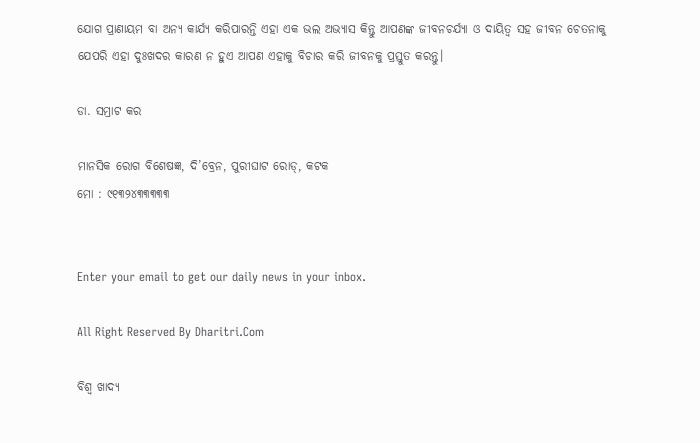ଯୋଗ ପ୍ରାଣାୟମ ବା ଅନ୍ୟ କାର୍ଯ୍ୟ କରିପାରନ୍ତି ଏହା ଏକ ଭଲ ଅଭ୍ୟାସ କିନ୍ତୁ ଆପଣଙ୍କ ଜୀବନଚର୍ଯ୍ୟା ଓ ଦାୟିତ୍ୱ ସହ ଜୀବନ ଚେତନାକୁ ଯେପରି ଏହା ଦୁଃଖଦର କାରଣ ନ ହୁଏ ଆପଣ ଏହାକୁ ବିଚାର କରି ଜୀବନକୁ ପ୍ରସ୍ତୁତ କରନ୍ତୁ।

ଡା. ସମ୍ରାଟ କର

ମାନସିକ ରୋଗ ବିଶେଷଜ୍ଞ, ଦି’ବ୍ରେନ, ପୁରୀଘାଟ ରୋଡ୍‌, କଟକ
ମୋ : ୯୧୩୨୪୩୩୩୩୩


Enter your email to get our daily news in your inbox.

All Right Reserved By Dharitri.Com

ବିଶ୍ୱ ଖାଦ୍ୟ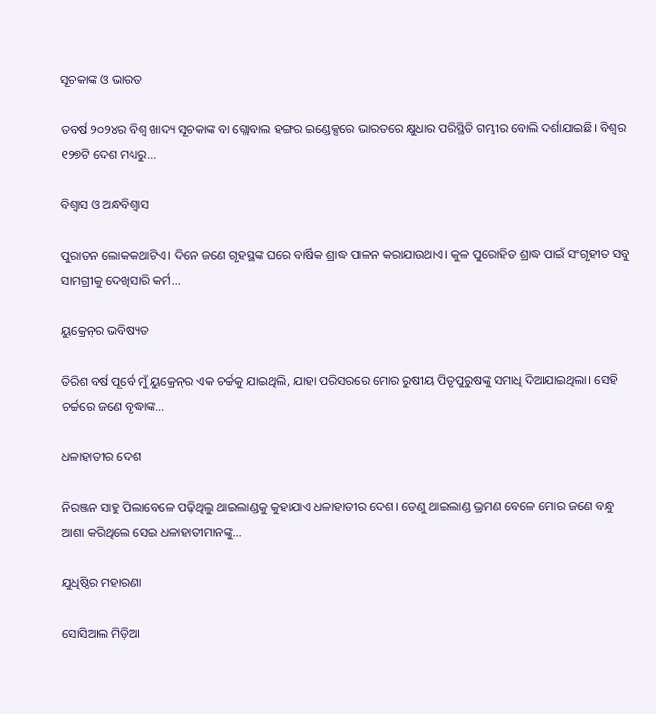ସୂଚକାଙ୍କ ଓ ଭାରତ

ତବର୍ଷ ୨୦୨୪ର ବିଶ୍ୱ ଖାଦ୍ୟ ସୂଚକାଙ୍କ ବା ଗ୍ଲୋବାଲ ହଙ୍ଗର ଇଣ୍ଡେକ୍ସରେ ଭାରତରେ କ୍ଷୁଧାର ପରିସ୍ଥିତି ଗମ୍ଭୀର ବୋଲି ଦର୍ଶାଯାଇଛି। ବିଶ୍ୱର ୧୨୭ଟି ଦେଶ ମଧ୍ୟରୁ...

ବିଶ୍ୱାସ ଓ ଅନ୍ଧବିଶ୍ବାସ

ପୁରାତନ ଲୋକକଥାଟିଏ। ଦିନେ ଜଣେ ଗୃହସ୍ଥଙ୍କ ଘରେ ବାର୍ଷିକ ଶ୍ରାଦ୍ଧ ପାଳନ କରାଯାଉଥାଏ। କୁଳ ପୁରୋହିତ ଶ୍ରାଦ୍ଧ ପାଇଁ ସଂଗୃହୀତ ସବୁ ସାମଗ୍ରୀକୁ ଦେଖିସାରି କର୍ମ...

ୟୁକ୍ରେନ୍‌ର ଭବିଷ୍ୟତ

ତିରିଶ ବର୍ଷ ପୂର୍ବେ ମୁଁ ୟୁକ୍ରେନ୍‌ର ଏକ ଚର୍ଚ୍ଚକୁ ଯାଇଥିଲି, ଯାହା ପରିସରରେ ମୋର ରୁଷୀୟ ପିତୃପୁରୁଷଙ୍କୁ ସମାଧି ଦିଆଯାଇଥିଲା। ସେହି ଚର୍ଚ୍ଚରେ ଜଣେ ବୃଦ୍ଧାଙ୍କ...

ଧଳାହାତୀର ଦେଶ

ନିରଞ୍ଜନ ସାହୁ ପିଲାବେଳେ ପଢ଼ିଥିଲୁ ଥାଇଲାଣ୍ଡକୁ କୁହାଯାଏ ଧଳାହାତୀର ଦେଶ। ତେଣୁ ଥାଇଲାଣ୍ଡ ଭ୍ରମଣ ବେଳେ ମୋର ଜଣେ ବନ୍ଧୁ ଆଶା କରିଥିଲେ ସେଇ ଧଳାହାତୀମାନଙ୍କୁ...

ଯୁଧିଷ୍ଠିର ମହାରଣା

ସୋସିଆଲ ମିଡ଼ିଆ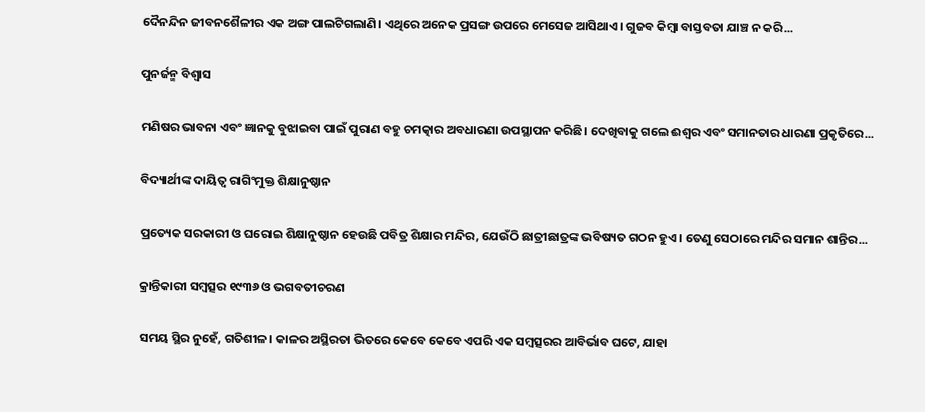ଦୈନନ୍ଦିନ ଜୀବନଶୈଳୀର ଏକ ଅଙ୍ଗ ପାଲଟିଗଲାଣି। ଏଥିରେ ଅନେକ ପ୍ରସଙ୍ଗ ଉପରେ ମେସେଜ ଆସିଥାଏ। ଗୁଜବ କିମ୍ବା ବାସ୍ତବତା ଯାଞ୍ଚ ନ କରି...

ପୁନର୍ଜନ୍ମ ବିଶ୍ୱାସ

ମଣିଷର ଭାବନା ଏବଂ ଜ୍ଞାନକୁ ବୁଝାଇବା ପାଇଁ ପୁରାଣ ବହୁ ଚମତ୍କାର ଅବଧାରଣା ଉପସ୍ଥାପନ କରିଛି। ଦେଖିବାକୁ ଗଲେ ଈଶ୍ୱର ଏବଂ ସମାନତାର ଧାରଣା ପ୍ରକୃତିରେ...

ବିଦ୍ୟାର୍ଥୀଙ୍କ ଦାୟିତ୍ୱ ରାଗିଂମୁକ୍ତ ଶିକ୍ଷାନୁଷ୍ଠାନ

ପ୍ରତ୍ୟେକ ସରକାରୀ ଓ ଘରୋଇ ଶିକ୍ଷାନୁଷ୍ଠାନ ହେଉଛି ପବିତ୍ର ଶିକ୍ଷାର ମନ୍ଦିର, ଯେଉଁଠି ଛାତ୍ରୀଛାତ୍ରଙ୍କ ଭବିଷ୍ୟତ ଗଠନ ହୁଏ। ତେଣୁ ସେଠାରେ ମନ୍ଦିର ସମାନ ଶାନ୍ତିର...

କ୍ରାନ୍ତିକାରୀ ସମ୍ବତ୍ସର ୧୯୩୬ ଓ ଭଗବତୀଚରଣ

ସମୟ ସ୍ଥିର ନୁହେଁ, ଗତିଶୀଳ। କାଳର ଅସ୍ଥିରତା ଭିତରେ କେବେ କେବେ ଏପରି ଏକ ସମ୍ବତ୍ସରର ଆବିର୍ଭାବ ଘଟେ, ଯାହା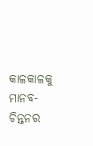କାଳକାଳକୁ ମାନବ-ଚିନ୍ତନର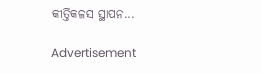କୀର୍ତ୍ତିକଳସ ସ୍ଥାପନ...

Advertisement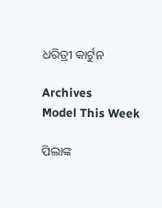ଧରିତ୍ରୀ କାର୍ଟୁନ

Archives
Model This Week

ପିଲାଙ୍କ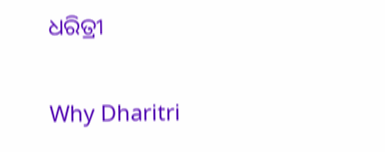ଧରିତ୍ରୀ

Why Dharitri